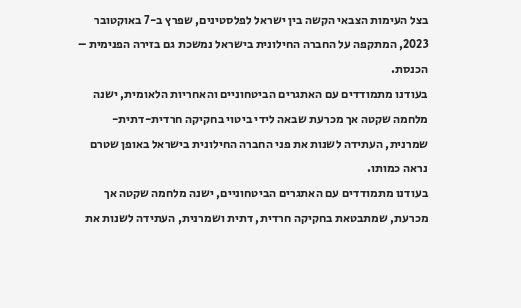בצל העימות הצבאי הקשה בין ישראל לפלסטינים, שפרץ ב-7 באוקטובר 2023, המתקפה על החברה החילונית בישראל נמשכת גם בזירה הפנימית – הכנסת.
בעודנו מתמודדים עם האתגרים הביטחוניים והאחריות הלאומית, ישנה מלחמה שקטה אך מכרעת שבאה לידי ביטוי בחקיקה חרדית-דתית-שמרנית, העתידה לשנות את פני החברה החילונית בישראל באופן שטרם נראה כמותו.
בעודנו מתמודדים עם האתגרים הביטחוניים, ישנה מלחמה שקטה אך מכרעת, שמתבטאת בחקיקה חרדית, דתית ושמרנית, העתידה לשנות את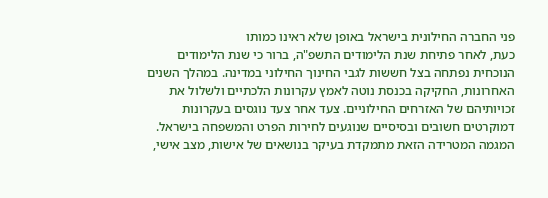פני החברה החילונית בישראל באופן שלא ראינו כמותו
כעת, לאחר פתיחת שנת הלימודים התשפ"ה, ברור כי שנת הלימודים הנוכחית נפתחה בצל חששות לגבי החינוך החילוני במדינה. במהלך השנים האחרונות, החקיקה בכנסת נוטה לאמץ עקרונות הלכתיים ולשלול את זכויותיהם של האזרחים החילוניים. צעד אחר צעד נוגסים בעקרונות דמוקרטים חשובים ובסיסיים שנוגעים לחירות הפרט והמשפחה בישראל.
המגמה המטרידה הזאת מתמקדת בעיקר בנושאים של אישות, מצב אישי,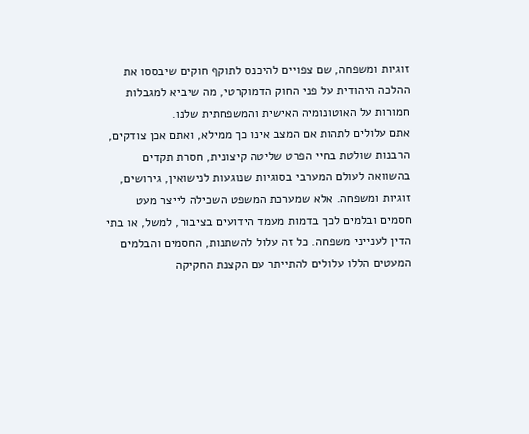זוגיות ומשפחה, שם צפויים להיכנס לתוקף חוקים שיבססו את ההלכה היהודית על פני החוק הדמוקרטי, מה שיביא למגבלות חמורות על האוטונומיה האישית והמשפחתית שלנו.
אתם עלולים לתהות אם המצב אינו כך ממילא, ואתם אכן צודקים, הרבנות שולטת בחיי הפרט שליטה קיצונית, חסרת תקדים בהשוואה לעולם המערבי בסוגיות שנוגעות לנישואין, גירושים, זוגיות ומשפחה. אלא שמערכת המשפט השכילה לייצר מעט חסמים ובלמים לכך בדמות מעמד הידועים בציבור, למשל, או בתי הדין לענייני משפחה. כל זה עלול להשתנות, החסמים והבלמים המעטים הללו עלולים להתייתר עם הקצנת החקיקה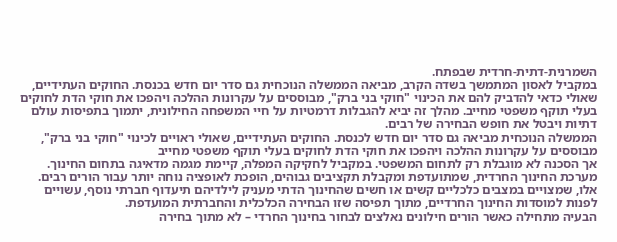השמרנית-דתית-חרדית שבפתח.
במקביל לאסון המתמשך בשדה הקרב, מביאה הממשלה הנוכחית גם סדר יום חדש בכנסת. החוקים העתידיים, שאולי כדאי להדביק להם את הכינוי "חוקי בני ברק", מבוססים על עקרונות ההלכה ויהפכו את חוקי הדת לחוקים בעלי תוקף משפטי מחייב. מהלך זה יביא להגבלות דרמטיות על חיי המשפחה החילונית, יתמוך בתפיסות עולם דתיות ויבטל את חופש הבחירה של רבים.
הממשלה הנוכחית מביאה גם סדר יום חדש לכנסת. החוקים העתידיים, שאולי ראויים לכינוי "חוקי בני ברק", מבוססים על עקרונות ההלכה ויהפכו את חוקי הדת לחוקים בעלי תוקף משפטי מחייב
אך הסכנה לא מוגבלת רק לתחום המשפטי. במקביל לחקיקה המפלה, קיימת מגמה מדאיגה בתחום החינוך. מערכת החינוך החרדית, שמתועדפת ומקבלת תקציבים גבוהים, הופכת לאופציה נוחה יותר עבור הורים רבים. אלו, שמצויים במצבים כלכליים קשים או חשים שהחינוך הדתי מעניק לילדיהם תיעדוף חברתי נוסף, עשויים לפנות למוסדות החינוך החרדיים, מתוך תפיסה שזו הבחירה הכלכלית והחברתית המועדפת.
הבעיה מתחילה כאשר הורים חילונים נאלצים לבחור בחינוך החרדי – לא מתוך בחירה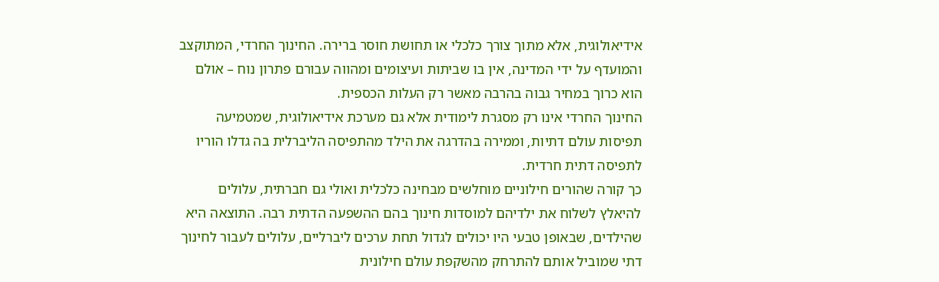אידיאולוגית, אלא מתוך צורך כלכלי או תחושת חוסר ברירה. החינוך החרדי, המתוקצב והמועדף על ידי המדינה, אין בו שביתות ועיצומים ומהווה עבורם פתרון נוח – אולם הוא כרוך במחיר גבוה בהרבה מאשר רק העלות הכספית.
החינוך החרדי אינו רק מסגרת לימודית אלא גם מערכת אידיאולוגית, שמטמיעה תפיסות עולם דתיות, וממירה בהדרגה את הילד מהתפיסה הליברלית בה גדלו הוריו לתפיסה דתית חרדית.
כך קורה שהורים חילוניים מוחלשים מבחינה כלכלית ואולי גם חברתית, עלולים להיאלץ לשלוח את ילדיהם למוסדות חינוך בהם ההשפעה הדתית רבה. התוצאה היא שהילדים, שבאופן טבעי היו יכולים לגדול תחת ערכים ליברליים, עלולים לעבור לחינוך דתי שמוביל אותם להתרחק מהשקפת עולם חילונית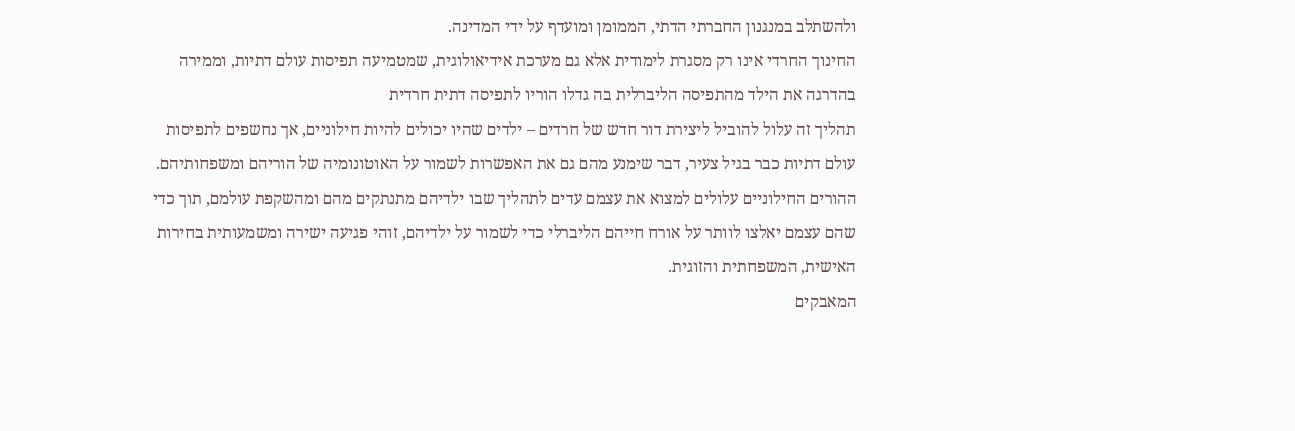ולהשתלב במנגנון החברתי הדתי, הממומן ומועדף על ידי המדינה.
החינוך החרדי אינו רק מסגרת לימודית אלא גם מערכת אידיאולוגית, שמטמיעה תפיסות עולם דתיות, וממירה בהדרגה את הילד מהתפיסה הליברלית בה גדלו הוריו לתפיסה דתית חרדית
תהליך זה עלול להוביל ליצירת דור חדש של חרדים – ילדים שהיו יכולים להיות חילוניים, אך נחשפים לתפיסות עולם דתיות כבר בגיל צעיר, דבר שימנע מהם גם את האפשרות לשמור על האוטונומיה של הוריהם ומשפחותיהם.
ההורים החילוניים עלולים למצוא את עצמם עדים לתהליך שבו ילדיהם מתנתקים מהם ומהשקפת עולמם, תוך כדי שהם עצמם יאלצו לוותר על אורח חייהם הליברלי כדי לשמור על ילדיהם, זוהי פגיעה ישירה ומשמעותית בחירות האישית, המשפחתית והזוגית.
המאבקים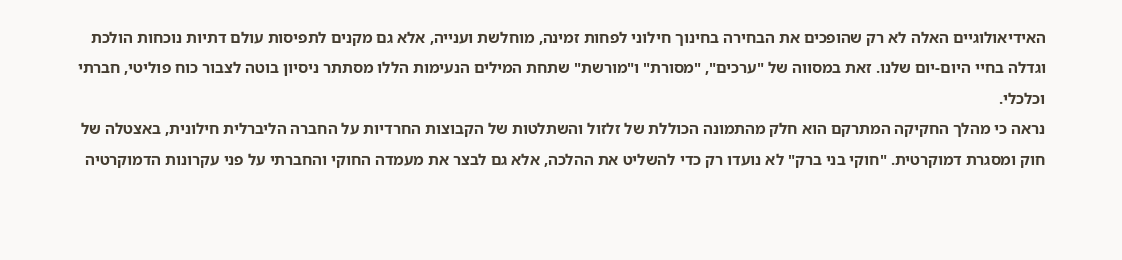האידיאולוגיים האלה לא רק שהופכים את הבחירה בחינוך חילוני לפחות זמינה, מוחלשת וענייה, אלא גם מקנים לתפיסות עולם דתיות נוכחות הולכת וגדלה בחיי היום-יום שלנו. זאת במסווה של "ערכים", "מסורת" ו"מורשת" שתחת המילים הנעימות הללו מסתתר ניסיון בוטה לצבור כוח פוליטי, חברתי וכלכלי.
נראה כי מהלך החקיקה המתרקם הוא חלק מהתמונה הכוללת של זלזול והשתלטות של הקבוצות החרדיות על החברה הליברלית חילונית, באצטלה של חוק ומסגרת דמוקרטית. "חוקי בני ברק" לא נועדו רק כדי להשליט את ההלכה, אלא גם לבצר את מעמדה החוקי והחברתי על פני עקרונות הדמוקרטיה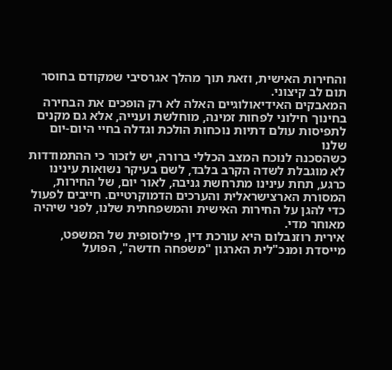והחירות האישית, וזאת תוך מהלך אגרסיבי שמקודם בחוסר תום לב קיצוני.
המאבקים האידיאולוגיים האלה לא רק הופכים את הבחירה בחינוך חילוני לפחות זמינה, מוחלשת וענייה, אלא גם מקנים לתפיסות עולם דתיות נוכחות הולכת וגדלה בחיי היום-יום שלנו
כשהסכנה לנוכח המצב הכללי ברורה, יש לזכור כי ההתמודדות לא מוגבלת לשדה הקרב בלבד, לשם בעיקר נשואות עינינו כרגע, תחת עינינו מתרחשת גניבה, לאור יום, של החירות, המסורת הארצישראלית והערכים הדמוקרטיים. חייבים לפעול כדי להגן על החירות האישית והמשפחתית שלנו, לפני שיהיה מאוחר מדי.
אירית רוזנבלום היא עורכת דין, פילוסופית של המשפט, מייסדת ומנכ"לית הארגון "משפחה חדשה", הפועל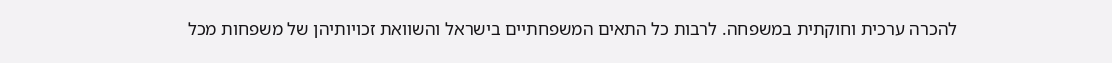להכרה ערכית וחוקתית במשפחה. לרבות כל התאים המשפחתיים בישראל והשוואת זכויותיהן של משפחות מכל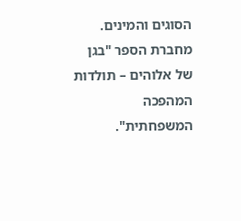הסוגים והמינים. מחברת הספר "בגן של אלוהים – תולדות המהפכה המשפחתית".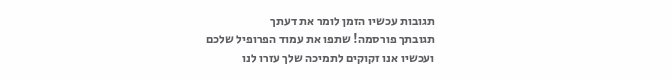תגובות עכשיו הזמן לומר את דעתך
תגובתך פורסמה! שתפו את עמוד הפרופיל שלכם
ועכשיו אנו זקוקים לתמיכה שלך עזרו לנו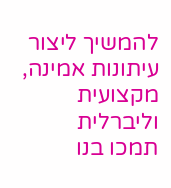להמשיך ליצור עיתונות אמינה, מקצועית וליברלית
תמכו בנו